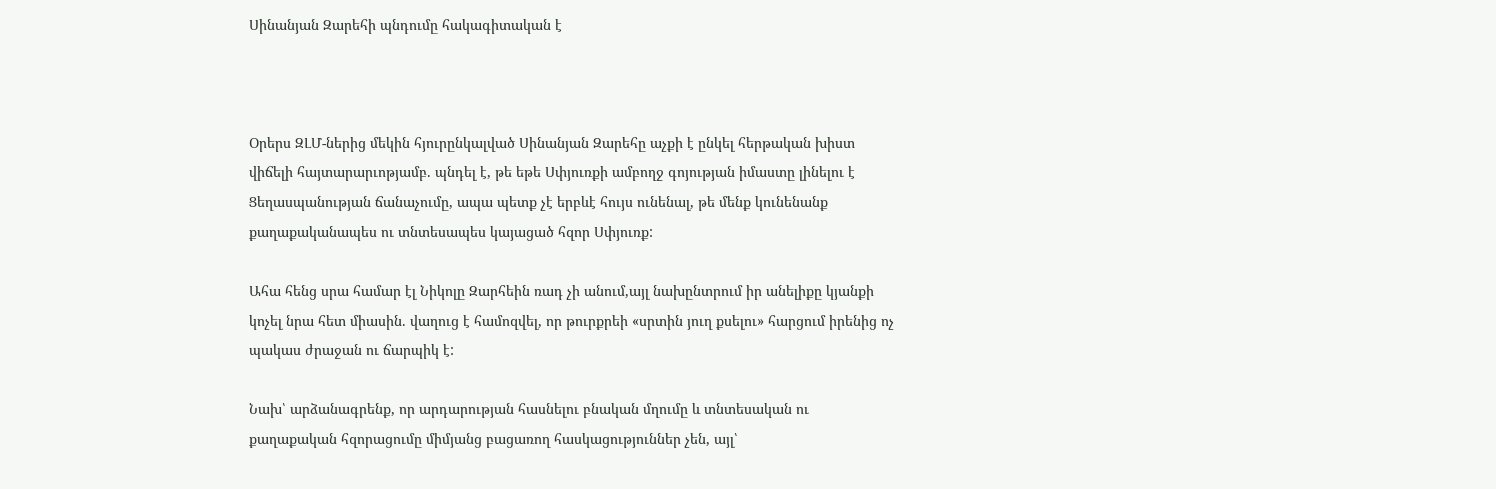Սինանյան Զարեհի պնդումը հակագիտական է



Օրերս ԶԼՄ-ներից մեկին հյուրընկալված Սինանյան Զարեհը աչքի է ընկել հերթական խիստ վիճելի հայտարարւոթյամբ. պնդել է, թե եթե Սփյուռքի ամբողջ գոյության իմաստը լինելու է Ցեղասպանության ճանաչումը, ապա պետք չէ երբևէ հույս ունենալ, թե մենք կունենանք քաղաքականապես ու տնտեսապես կայացած հզոր Սփյուռք:

Ահա հենց սրա համար էլ Նիկոլը Զարհեին ռադ չի անում,այլ նախընտրում իր անելիքը կյանքի կոչել նրա հետ միասին. վաղուց է համոզվել, որ թուրքրեի «սրտին յուղ քսելու» հարցում իրենից ոչ պակաս ժրաջան ու ճարպիկ է:

Նախ՝ արձանագրենք, որ արդարության հասնելու բնական մղումը և տնտեսական ու քաղաքական հզորացումը միմյանց բացառող հասկացություններ չեն, այլ՝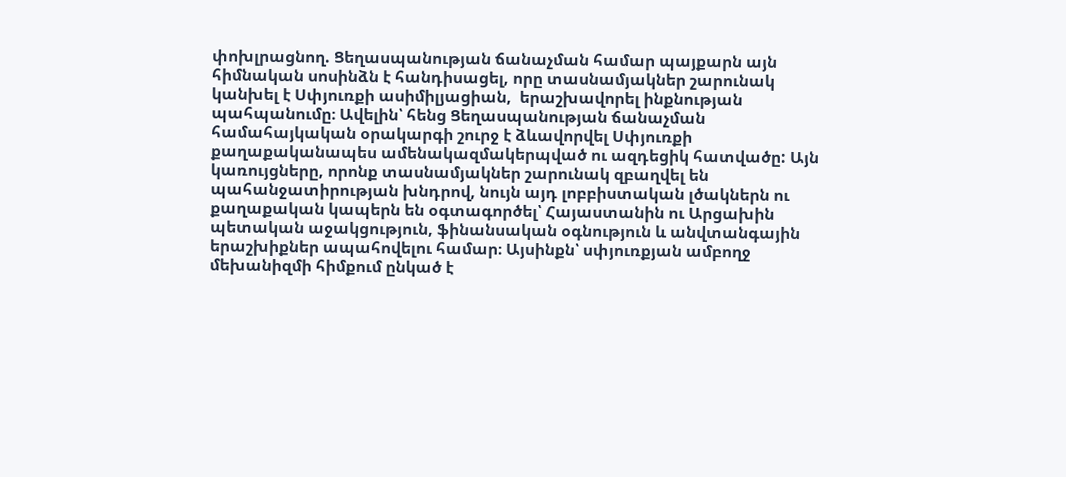փոխլրացնող. Ցեղասպանության ճանաչման համար պայքարն այն հիմնական սոսինձն է հանդիսացել, որը տասնամյակներ շարունակ կանխել է Սփյուռքի ասիմիլյացիան,  երաշխավորել ինքնության պահպանումը։ Ավելին՝ հենց Ցեղասպանության ճանաչման համահայկական օրակարգի շուրջ է ձևավորվել Սփյուռքի քաղաքականապես ամենակազմակերպված ու ազդեցիկ հատվածը: Այն կառույցները, որոնք տասնամյակներ շարունակ զբաղվել են պահանջատիրության խնդրով, նույն այդ լոբբիստական լծակներն ու քաղաքական կապերն են օգտագործել՝ Հայաստանին ու Արցախին պետական աջակցություն, ֆինանսական օգնություն և անվտանգային երաշխիքներ ապահովելու համար։ Այսինքն՝ սփյուռքյան ամբողջ մեխանիզմի հիմքում ընկած է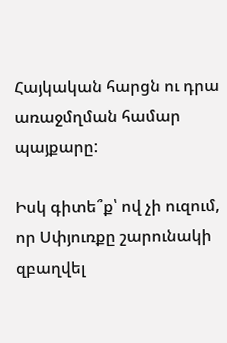Հայկական հարցն ու դրա առաջմղման համար պայքարը:

Իսկ գիտե՞ք՝ ով չի ուզում, որ Սփյուռքը շարունակի զբաղվել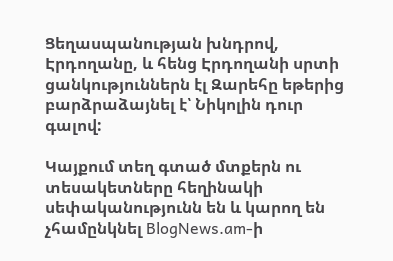Ցեղասպանության խնդրով, Էրդողանը, և հենց Էրդողանի սրտի ցանկություններն էլ Զարեհը եթերից բարձրաձայնել է՝ Նիկոլին դուր գալով:

Կայքում տեղ գտած մտքերն ու տեսակետները հեղինակի սեփականությունն են և կարող են չհամընկնել BlogNews.am-ի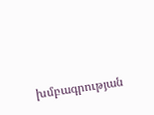խմբագրության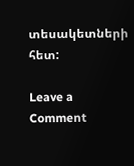տեսակետների հետ:

Leave a Comment